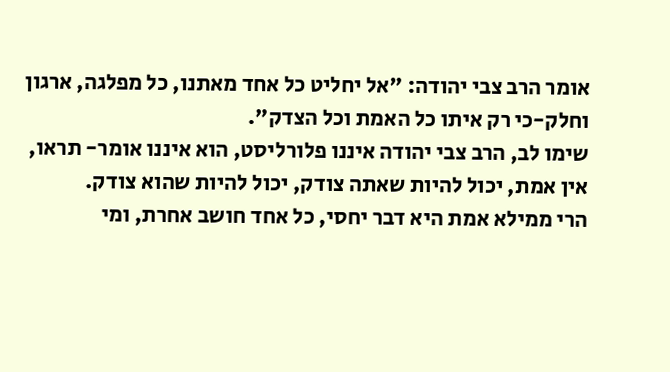אומר הרב צבי יהודה: "אל יחליט כל אחד מאתנו, כל מפלגה, ארגון וחלק-כי רק איתו כל האמת וכל הצדק".
שימו לב, הרב צבי יהודה איננו פלורליסט, הוא איננו אומר- תראו, אין אמת, יכול להיות שאתה צודק, יכול להיות שהוא צודק.
הרי ממילא אמת היא דבר יחסי, כל אחד חושב אחרת, ומי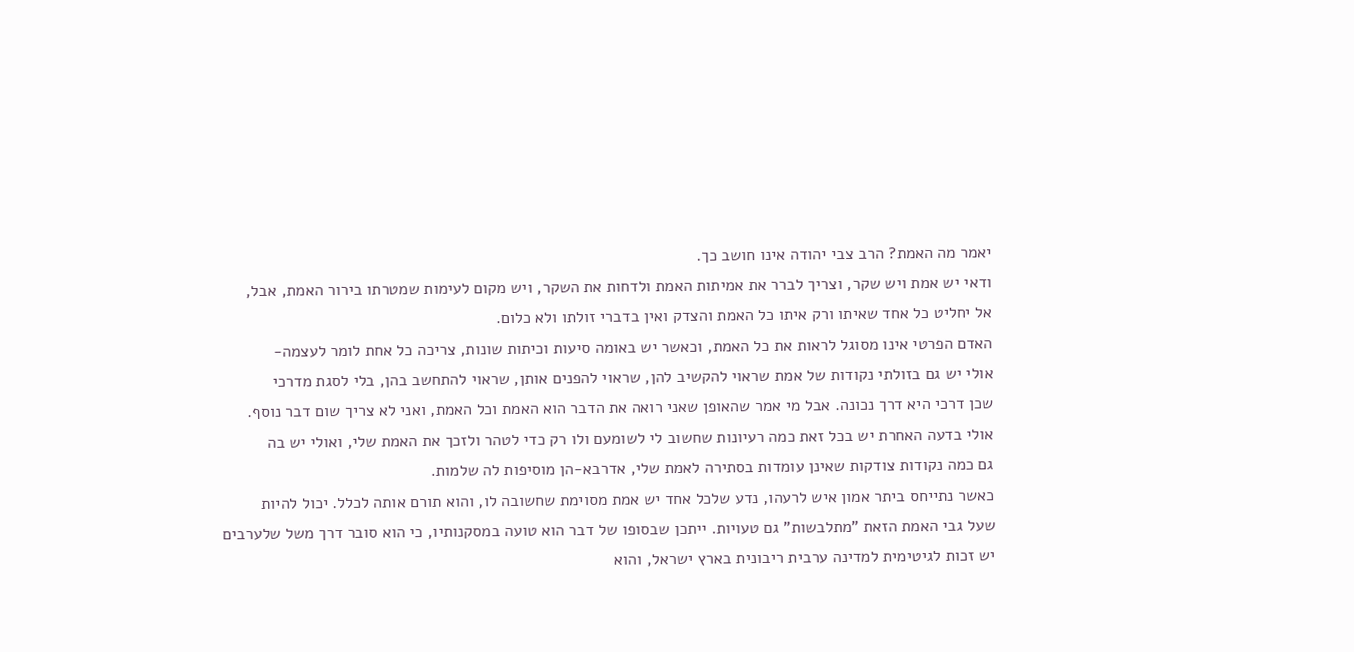יאמר מה האמת? הרב צבי יהודה אינו חושב כך.
ודאי יש אמת ויש שקר, וצריך לברר את אמיתות האמת ולדחות את השקר, ויש מקום לעימות שמטרתו בירור האמת, אבל,
אל יחליט כל אחד שאיתו ורק איתו כל האמת והצדק ואין בדברי זולתו ולא כלום.
האדם הפרטי אינו מסוגל לראות את כל האמת, וכאשר יש באומה סיעות וכיתות שונות, צריכה כל אחת לומר לעצמה-
אולי יש גם בזולתי נקודות של אמת שראוי להקשיב להן, שראוי להפנים אותן, שראוי להתחשב בהן, בלי לסגת מדרכי
שכן דרכי היא דרך נכונה. אבל מי אמר שהאופן שאני רואה את הדבר הוא האמת וכל האמת, ואני לא צריך שום דבר נוסף.
אולי בדעה האחרת יש בכל זאת כמה רעיונות שחשוב לי לשומעם ולו רק כדי לטהר ולזכך את האמת שלי, ואולי יש בה
גם כמה נקודות צודקות שאינן עומדות בסתירה לאמת שלי, אדרבא-הן מוסיפות לה שלמות.
כאשר נתייחס ביתר אמון איש לרעהו, נדע שלכל אחד יש אמת מסוימת שחשובה לו, והוא תורם אותה לכלל. יכול להיות
שעל גבי האמת הזאת "מתלבשות" גם טעויות. ייתכן שבסופו של דבר הוא טועה במסקנותיו, כי הוא סובר דרך משל שלערבים
יש זכות לגיטימית למדינה ערבית ריבונית בארץ ישראל, והוא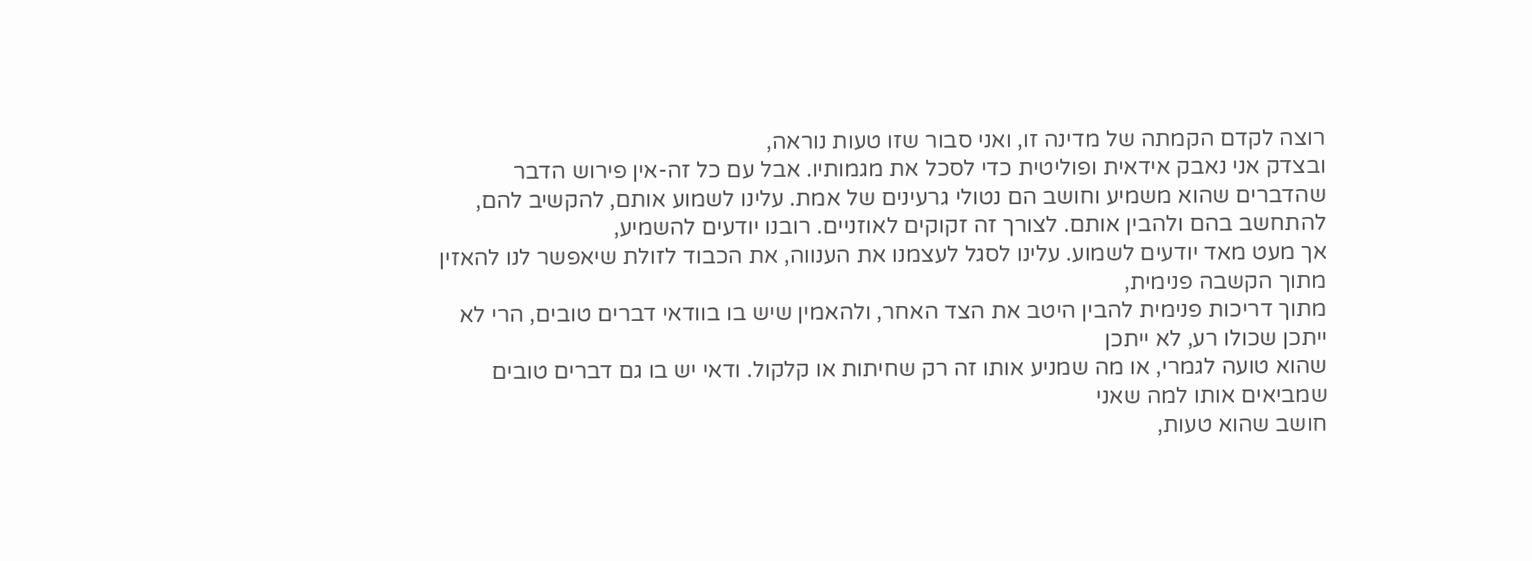רוצה לקדם הקמתה של מדינה זו, ואני סבור שזו טעות נוראה,
ובצדק אני נאבק אידאית ופוליטית כדי לסכל את מגמותיו. אבל עם כל זה-אין פירוש הדבר שהדברים שהוא משמיע וחושב הם נטולי גרעינים של אמת. עלינו לשמוע אותם, להקשיב להם, להתחשב בהם ולהבין אותם. לצורך זה זקוקים לאוזניים. רובנו יודעים להשמיע,
אך מעט מאד יודעים לשמוע. עלינו לסגל לעצמנו את הענווה, את הכבוד לזולת שיאפשר לנו להאזין מתוך הקשבה פנימית,
מתוך דריכות פנימית להבין היטב את הצד האחר, ולהאמין שיש בו בוודאי דברים טובים, הרי לא ייתכן שכולו רע, לא ייתכן
שהוא טועה לגמרי, או מה שמניע אותו זה רק שחיתות או קלקול. ודאי יש בו גם דברים טובים שמביאים אותו למה שאני
חושב שהוא טעות,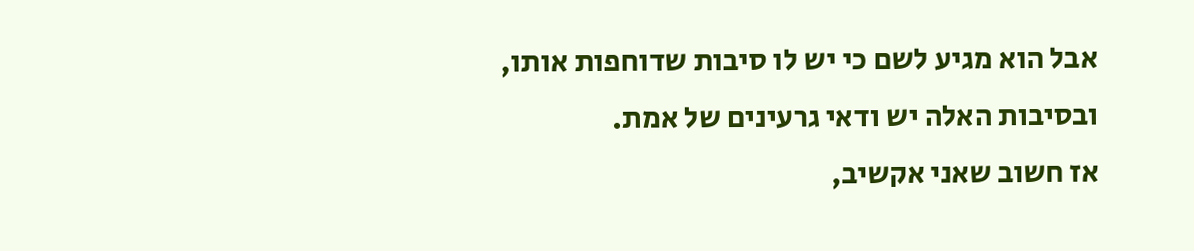אבל הוא מגיע לשם כי יש לו סיבות שדוחפות אותו, ובסיבות האלה יש ודאי גרעינים של אמת.
אז חשוב שאני אקשיב,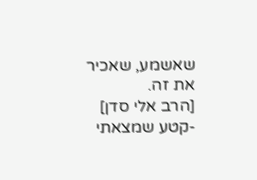שאשמע, שאכיר את זה.
[הרב אלי סדן]
-קטע שמצאתי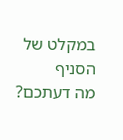במקלט של הסניף
מה דעתכם?